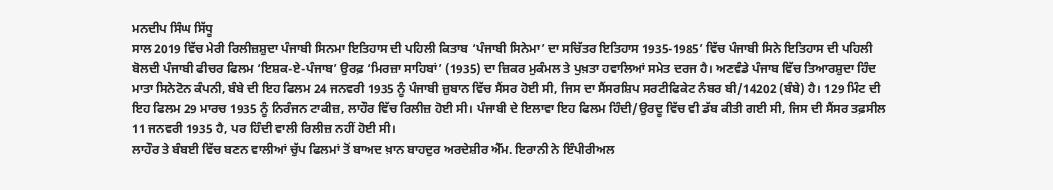ਮਨਦੀਪ ਸਿੰਘ ਸਿੱਧੂ
ਸਾਲ 2019 ਵਿੱਚ ਮੇਰੀ ਰਿਲੀਜ਼ਸ਼ੁਦਾ ਪੰਜਾਬੀ ਸਿਨਮਾ ਇਤਿਹਾਸ ਦੀ ਪਹਿਲੀ ਕਿਤਾਬ ‘ਪੰਜਾਬੀ ਸਿਨੇਮਾ’ ਦਾ ਸਚਿੱਤਰ ਇਤਿਹਾਸ 1935-1985’ ਵਿੱਚ ਪੰਜਾਬੀ ਸਿਨੇ ਇਤਿਹਾਸ ਦੀ ਪਹਿਲੀ ਬੋਲਦੀ ਪੰਜਾਬੀ ਫੀਚਰ ਫਿਲਮ ‘ਇਸ਼ਕ-ਏ-ਪੰਜਾਬ’ ਉਰਫ਼ ‘ਮਿਰਜ਼ਾ ਸਾਹਿਬਾਂ’ (1935) ਦਾ ਜ਼ਿਕਰ ਮੁਕੰਮਲ ਤੇ ਪੁਖ਼ਤਾ ਹਵਾਲਿਆਂ ਸਮੇਤ ਦਰਜ ਹੈ। ਅਣਵੰਡੇ ਪੰਜਾਬ ਵਿੱਚ ਤਿਆਰਸ਼ੁਦਾ ਹਿੰਦ ਮਾਤਾ ਸਿਨੇਟੋਨ ਕੰਪਨੀ, ਬੰਬੇ ਦੀ ਇਹ ਫਿਲਮ 24 ਜਨਵਰੀ 1935 ਨੂੰ ਪੰਜਾਬੀ ਜ਼ੁਬਾਨ ਵਿੱਚ ਸੈਂਸਰ ਹੋਈ ਸੀ, ਜਿਸ ਦਾ ਸੈਂਸਰਸ਼ਿਪ ਸਰਟੀਫਿਕੇਟ ਨੰਬਰ ਬੀ/14202 (ਬੰਬੇ) ਹੈ। 129 ਮਿੰਟ ਦੀ ਇਹ ਫਿਲਮ 29 ਮਾਰਚ 1935 ਨੂੰ ਨਿਰੰਜਨ ਟਾਕੀਜ਼, ਲਾਹੌਰ ਵਿੱਚ ਰਿਲੀਜ਼ ਹੋਈ ਸੀ। ਪੰਜਾਬੀ ਦੇ ਇਲਾਵਾ ਇਹ ਫਿਲਮ ਹਿੰਦੀ/ਉਰਦੂ ਵਿੱਚ ਵੀ ਡੱਬ ਕੀਤੀ ਗਈ ਸੀ, ਜਿਸ ਦੀ ਸੈਂਸਰ ਤਫ਼ਸੀਲ 11 ਜਨਵਰੀ 1935 ਹੈ, ਪਰ ਹਿੰਦੀ ਵਾਲੀ ਰਿਲੀਜ਼ ਨਹੀਂ ਹੋਈ ਸੀ।
ਲਾਹੌਰ ਤੇ ਬੰਬਈ ਵਿੱਚ ਬਣਨ ਵਾਲੀਆਂ ਚੁੱਪ ਫਿਲਮਾਂ ਤੋਂ ਬਾਅਦ ਖ਼ਾਨ ਬਾਹਦੁਰ ਅਰਦੇਸ਼ੀਰ ਐੱਮ. ਇਰਾਨੀ ਨੇ ਇੰਪੀਰੀਅਲ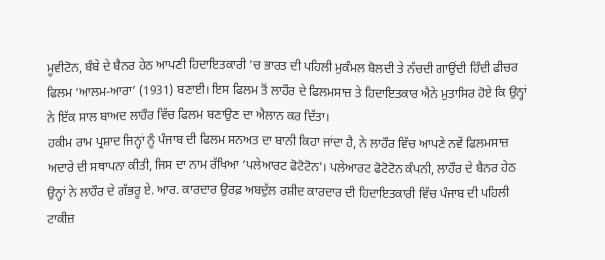ਮੂਵੀਟੋਨ, ਬੰਬੇ ਦੇ ਬੈਨਰ ਹੇਠ ਆਪਣੀ ਹਿਦਾਇਤਕਾਰੀ ’ਚ ਭਾਰਤ ਦੀ ਪਹਿਲੀ ਮੁਕੰਮਲ ਬੋਲਦੀ ਤੇ ਨੱਚਦੀ ਗਾਉਂਦੀ ਹਿੰਦੀ ਫੀਚਰ ਫਿਲਮ ‘ਆਲਮ-ਆਰਾ’ (1931) ਬਣਾਈ। ਇਸ ਫਿਲਮ ਤੋਂ ਲਾਹੌਰ ਦੇ ਫਿਲਮਸਾਜ਼ ਤੇ ਹਿਦਾਇਤਕਾਰ ਐਨੇ ਮੁਤਾਸਿਰ ਹੋਏ ਕਿ ਉਨ੍ਹਾਂ ਨੇ ਇੱਕ ਸਾਲ ਬਾਅਦ ਲਾਹੌਰ ਵਿੱਚ ਫਿਲਮ ਬਣਾਉਣ ਦਾ ਐਲਾਨ ਕਰ ਦਿੱਤਾ।
ਹਕੀਮ ਰਾਮ ਪ੍ਰਸ਼ਾਦ ਜਿਨ੍ਹਾਂ ਨੂੰ ਪੰਜਾਬ ਦੀ ਫਿਲਮ ਸਨਅਤ ਦਾ ਬਾਨੀ ਕਿਹਾ ਜਾਂਦਾ ਹੈ, ਨੇ ਲਾਹੌਰ ਵਿੱਚ ਆਪਣੇ ਨਵੇਂ ਫਿਲਮਸਾਜ਼ ਅਦਾਰੇ ਦੀ ਸਥਾਪਨਾ ਕੀਤੀ, ਜਿਸ ਦਾ ਨਾਮ ਰੱਖਿਆ ‘ਪਲੇਆਰਟ ਫੋਟੋਟੋਨ’। ਪਲੇਆਰਟ ਫੋਟੋਟੋਨ ਕੰਪਨੀ, ਲਾਹੌਰ ਦੇ ਬੈਨਰ ਹੇਠ ਉਨ੍ਹਾਂ ਨੇ ਲਾਹੌਰ ਦੇ ਗੱਭਰੂ ਏ. ਆਰ. ਕਾਰਦਾਰ ਉਰਫ਼ ਅਬਦੁੱਲ ਰਸ਼ੀਦ ਕਾਰਦਾਰ ਦੀ ਹਿਦਾਇਤਕਾਰੀ ਵਿੱਚ ਪੰਜਾਬ ਦੀ ਪਹਿਲੀ ਟਾਕੀਜ਼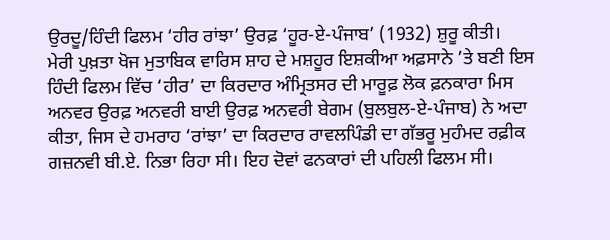ਉਰਦੂ/ਹਿੰਦੀ ਫਿਲਮ ‘ਹੀਰ ਰਾਂਝਾ’ ਉਰਫ਼ ‘ਹੂਰ-ਏ-ਪੰਜਾਬ’ (1932) ਸ਼ੁਰੂ ਕੀਤੀ।
ਮੇਰੀ ਪੁਖ਼ਤਾ ਖੋਜ ਮੁਤਾਬਿਕ ਵਾਰਿਸ ਸ਼ਾਹ ਦੇ ਮਸ਼ਹੂਰ ਇਸ਼ਕੀਆ ਅਫ਼ਸਾਨੇ ’ਤੇ ਬਣੀ ਇਸ ਹਿੰਦੀ ਫਿਲਮ ਵਿੱਚ ‘ਹੀਰ’ ਦਾ ਕਿਰਦਾਰ ਅੰਮ੍ਰਿਤਸਰ ਦੀ ਮਾਰੂਫ਼ ਲੋਕ ਫ਼ਨਕਾਰਾ ਮਿਸ ਅਨਵਰ ਉਰਫ਼ ਅਨਵਰੀ ਬਾਈ ਉਰਫ਼ ਅਨਵਰੀ ਬੇਗਮ (ਬੁਲਬੁਲ-ਏ-ਪੰਜਾਬ) ਨੇ ਅਦਾ ਕੀਤਾ, ਜਿਸ ਦੇ ਹਮਰਾਹ ‘ਰਾਂਝਾ’ ਦਾ ਕਿਰਦਾਰ ਰਾਵਲਪਿੰਡੀ ਦਾ ਗੱਭਰੂ ਮੁਹੰਮਦ ਰਫ਼ੀਕ ਗਜ਼ਨਵੀ ਬੀ.ਏ. ਨਿਭਾ ਰਿਹਾ ਸੀ। ਇਹ ਦੋਵਾਂ ਫਨਕਾਰਾਂ ਦੀ ਪਹਿਲੀ ਫਿਲਮ ਸੀ।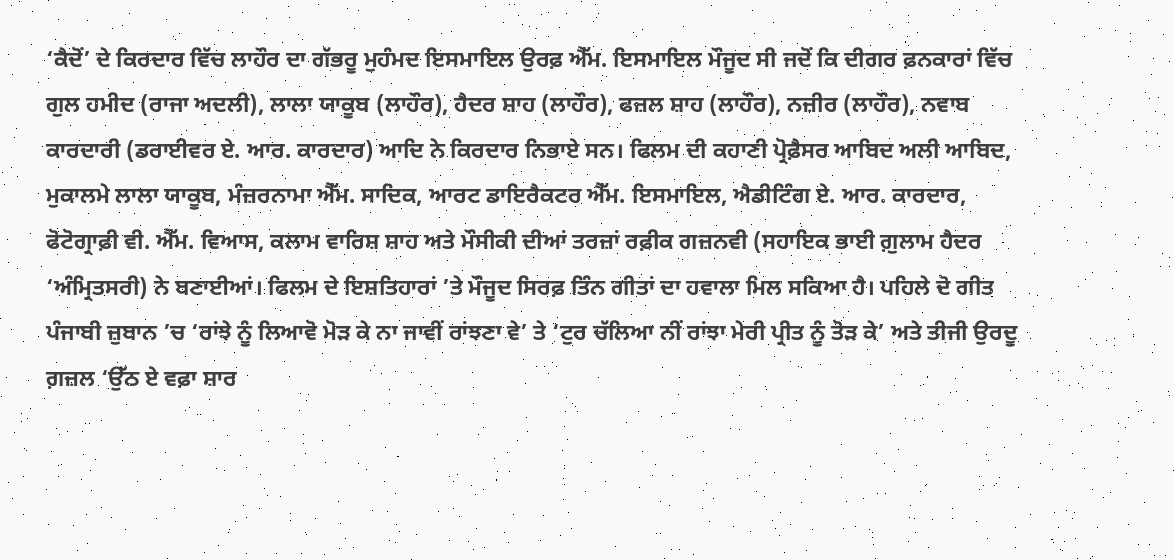‘ਕੈਦੋਂ’ ਦੇ ਕਿਰਦਾਰ ਵਿੱਚ ਲਾਹੌਰ ਦਾ ਗੱਭਰੂ ਮੁਹੰਮਦ ਇਸਮਾਇਲ ਉਰਫ਼ ਐੱਮ. ਇਸਮਾਇਲ ਮੌਜੂਦ ਸੀ ਜਦੋਂ ਕਿ ਦੀਗਰ ਫ਼ਨਕਾਰਾਂ ਵਿੱਚ ਗੁਲ ਹਮੀਦ (ਰਾਜਾ ਅਦਲੀ), ਲਾਲਾ ਯਾਕੂਬ (ਲਾਹੌਰ), ਹੈਦਰ ਸ਼ਾਹ (ਲਾਹੌਰ), ਫਜ਼ਲ ਸ਼ਾਹ (ਲਾਹੌਰ), ਨਜ਼ੀਰ (ਲਾਹੌਰ), ਨਵਾਬ ਕਾਰਦਾਰੀ (ਡਰਾਈਵਰ ਏ. ਆਰ. ਕਾਰਦਾਰ) ਆਦਿ ਨੇ ਕਿਰਦਾਰ ਨਿਭਾਏ ਸਨ। ਫਿਲਮ ਦੀ ਕਹਾਣੀ ਪ੍ਰੋਫ਼ੈਸਰ ਆਬਿਦ ਅਲੀ ਆਬਿਦ, ਮੁਕਾਲਮੇ ਲਾਲਾ ਯਾਕੂਬ, ਮੰਜ਼ਰਨਾਮਾ ਐੱਮ. ਸਾਦਿਕ, ਆਰਟ ਡਾਇਰੈਕਟਰ ਐੱਮ. ਇਸਮਾਇਲ, ਐਡੀਟਿੰਗ ਏ. ਆਰ. ਕਾਰਦਾਰ, ਫੋਟੋਗ੍ਰਾਫ਼ੀ ਵੀ. ਐੱਮ. ਵਿਆਸ, ਕਲਾਮ ਵਾਰਿਸ਼ ਸ਼ਾਹ ਅਤੇ ਮੌਸੀਕੀ ਦੀਆਂ ਤਰਜ਼ਾਂ ਰਫ਼ੀਕ ਗਜ਼ਨਵੀ (ਸਹਾਇਕ ਭਾਈ ਗ਼ੁਲਾਮ ਹੈਦਰ ‘ਅੰਮ੍ਰਿਤਸਰੀ) ਨੇ ਬਣਾਈਆਂ। ਫਿਲਮ ਦੇ ਇਸ਼ਤਿਹਾਰਾਂ ’ਤੇ ਮੌਜੂਦ ਸਿਰਫ਼ ਤਿੰਨ ਗੀਤਾਂ ਦਾ ਹਵਾਲਾ ਮਿਲ ਸਕਿਆ ਹੈ। ਪਹਿਲੇ ਦੋ ਗੀਤ ਪੰਜਾਬੀ ਜ਼ੁਬਾਨ ’ਚ ‘ਰਾਂਝੇ ਨੂੰ ਲਿਆਵੋ ਮੋੜ ਕੇ ਨਾ ਜਾਵੀਂ ਰਾਂਝਣਾ ਵੇ’ ਤੇ ‘ਟੁਰ ਚੱਲਿਆ ਨੀਂ ਰਾਂਝਾ ਮੇਰੀ ਪ੍ਰੀਤ ਨੂੰ ਤੋੜ ਕੇ’ ਅਤੇ ਤੀਜੀ ਉਰਦੂ ਗ਼ਜ਼ਲ ‘ਉੱਠ ਏ ਵਫ਼ਾ ਸ਼ਾਰ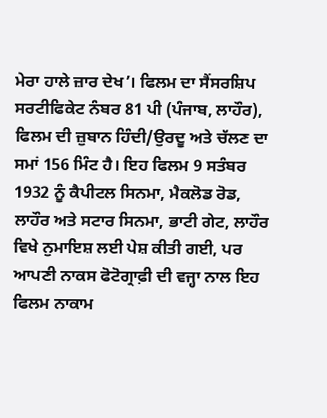ਮੇਰਾ ਹਾਲੇ ਜ਼ਾਰ ਦੇਖ’। ਫਿਲਮ ਦਾ ਸੈਂਸਰਸ਼ਿਪ ਸਰਟੀਫਿਕੇਟ ਨੰਬਰ 81 ਪੀ (ਪੰਜਾਬ, ਲਾਹੌਰ), ਫਿਲਮ ਦੀ ਜ਼ੁਬਾਨ ਹਿੰਦੀ/ਉਰਦੂ ਅਤੇ ਚੱਲਣ ਦਾ ਸਮਾਂ 156 ਮਿੰਟ ਹੈ। ਇਹ ਫਿਲਮ 9 ਸਤੰਬਰ 1932 ਨੂੰ ਕੈਪੀਟਲ ਸਿਨਮਾ, ਮੈਕਲੋਡ ਰੋਡ, ਲਾਹੌਰ ਅਤੇ ਸਟਾਰ ਸਿਨਮਾ, ਭਾਟੀ ਗੇਟ, ਲਾਹੌਰ ਵਿਖੇ ਨੁਮਾਇਸ਼ ਲਈ ਪੇਸ਼ ਕੀਤੀ ਗਈ, ਪਰ ਆਪਣੀ ਨਾਕਸ ਫੋਟੋਗ੍ਰਾਫ਼ੀ ਦੀ ਵਜ੍ਹਾ ਨਾਲ ਇਹ ਫਿਲਮ ਨਾਕਾਮ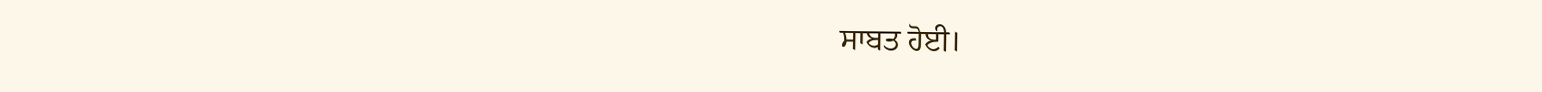ਸਾਬਤ ਹੋਈ।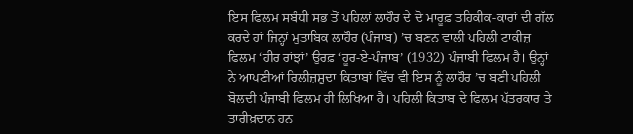ਇਸ ਫਿਲਮ ਸਬੰਧੀ ਸਭ ਤੋਂ ਪਹਿਲਾਂ ਲਾਹੌਰ ਦੇ ਦੋ ਮਾਰੂਫ਼ ਤਹਿਕੀਕ-ਕਾਰਾਂ ਦੀ ਗੱਲ ਕਰਦੇ ਹਾਂ ਜਿਨ੍ਹਾਂ ਮੁਤਾਬਿਕ ਲਾਹੌਰ (ਪੰਜਾਬ) ’ਚ ਬਣਨ ਵਾਲੀ ਪਹਿਲੀ ਟਾਕੀਜ਼ ਫਿਲਮ ‘ਹੀਰ ਰਾਂਝਾਂ’ ਉਰਫ਼ ‘ਹੂਰ-ਏ-ਪੰਜਾਬ’ (1932) ਪੰਜਾਬੀ ਫਿਲਮ ਹੈ। ਉਨ੍ਹਾਂ ਨੇ ਆਪਣੀਆਂ ਰਿਲੀਜ਼ਸ਼ੁਦਾ ਕਿਤਾਬਾਂ ਵਿੱਚ ਵੀ ਇਸ ਨੂੰ ਲਾਹੌਰ ’ਚ ਬਣੀ ਪਹਿਲੀ ਬੋਲਦੀ ਪੰਜਾਬੀ ਫਿਲਮ ਹੀ ਲਿਖਿਆ ਹੈ। ਪਹਿਲੀ ਕਿਤਾਬ ਦੇ ਫਿਲਮ ਪੱਤਰਕਾਰ ਤੇ ਤਾਰੀਖ਼ਦਾਨ ਹਨ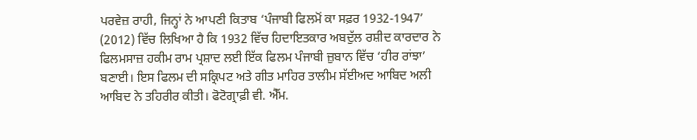ਪਰਵੇਜ਼ ਰਾਹੀ, ਜਿਨ੍ਹਾਂ ਨੇ ਆਪਣੀ ਕਿਤਾਬ ‘ਪੰਜਾਬੀ ਫਿਲਮੋਂ ਕਾ ਸਫ਼ਰ 1932-1947’ (2012) ਵਿੱਚ ਲਿਖਿਆ ਹੈ ਕਿ 1932 ਵਿੱਚ ਹਿਦਾਇਤਕਾਰ ਅਬਦੁੱਲ ਰਸ਼ੀਦ ਕਾਰਦਾਰ ਨੇ ਫਿਲਮਸਾਜ਼ ਹਕੀਮ ਰਾਮ ਪ੍ਰਸ਼ਾਦ ਲਈ ਇੱਕ ਫਿਲਮ ਪੰਜਾਬੀ ਜ਼ੁਬਾਨ ਵਿੱਚ ‘ਹੀਰ ਰਾਂਝਾ’ ਬਣਾਈ। ਇਸ ਫਿਲਮ ਦੀ ਸਕ੍ਰਿਪਟ ਅਤੇ ਗੀਤ ਮਾਹਿਰ ਤਾਲੀਮ ਸੱਈਅਦ ਆਬਿਦ ਅਲੀ ਆਬਿਦ ਨੇ ਤਹਿਰੀਰ ਕੀਤੀ। ਫੋਟੋਗ੍ਰਾਫ਼ੀ ਵੀ. ਐੱਮ.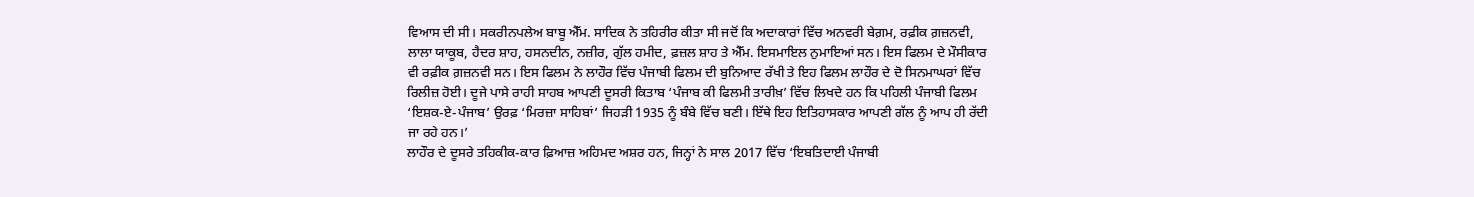ਵਿਆਸ ਦੀ ਸੀ। ਸਕਰੀਨਪਲੇਅ ਬਾਬੂ ਐੱਮ. ਸਾਦਿਕ ਨੇ ਤਹਿਰੀਰ ਕੀਤਾ ਸੀ ਜਦੋਂ ਕਿ ਅਦਾਕਾਰਾਂ ਵਿੱਚ ਅਨਵਰੀ ਬੇਗ਼ਮ, ਰਫ਼ੀਕ ਗ਼ਜ਼ਨਵੀ, ਲਾਲਾ ਯਾਕੂਬ, ਹੈਦਰ ਸ਼ਾਹ, ਹਸਨਦੀਨ, ਨਜ਼ੀਰ, ਗੁੱਲ ਹਮੀਦ, ਫ਼ਜ਼ਲ ਸ਼ਾਹ ਤੇ ਐੱਮ. ਇਸਮਾਇਲ ਨੁਮਾਇਆਂ ਸਨ। ਇਸ ਫਿਲਮ ਦੇ ਮੌਸੀਕਾਰ ਵੀ ਰਫ਼ੀਕ ਗ਼ਜ਼ਨਵੀ ਸਨ। ਇਸ ਫਿਲਮ ਨੇ ਲਾਹੌਰ ਵਿੱਚ ਪੰਜਾਬੀ ਫਿਲਮ ਦੀ ਬੁਨਿਆਦ ਰੱਖੀ ਤੇ ਇਹ ਫਿਲਮ ਲਾਹੌਰ ਦੇ ਦੋ ਸਿਨਮਾਘਰਾਂ ਵਿੱਚ ਰਿਲੀਜ਼ ਹੋਈ। ਦੂਜੇ ਪਾਸੇ ਰਾਹੀ ਸਾਹਬ ਆਪਣੀ ਦੂਸਰੀ ਕਿਤਾਬ ‘ਪੰਜਾਬ ਕੀ ਫਿਲਮੀ ਤਾਰੀਖ਼’ ਵਿੱਚ ਲਿਖਦੇ ਹਨ ਕਿ ਪਹਿਲੀ ਪੰਜਾਬੀ ਫਿਲਮ ‘ਇਸ਼ਕ-ਏ-ਪੰਜਾਬ’ ਉਰਫ਼ ‘ਮਿਰਜ਼ਾ ਸਾਹਿਬਾਂ’ ਜਿਹੜੀ 1935 ਨੂੰ ਬੰਬੇ ਵਿੱਚ ਬਣੀ। ਇੱਥੇ ਇਹ ਇਤਿਹਾਸਕਾਰ ਆਪਣੀ ਗੱਲ ਨੂੰ ਆਪ ਹੀ ਰੱਦੀ ਜਾ ਰਹੇ ਹਨ।’
ਲਾਹੌਰ ਦੇ ਦੂਸਰੇ ਤਹਿਕੀਕ-ਕਾਰ ਫ਼ਿਆਜ਼ ਅਹਿਮਦ ਅਸ਼ਰ ਹਨ, ਜਿਨ੍ਹਾਂ ਨੇ ਸਾਲ 2017 ਵਿੱਚ ‘ਇਬਤਿਦਾਈ ਪੰਜਾਬੀ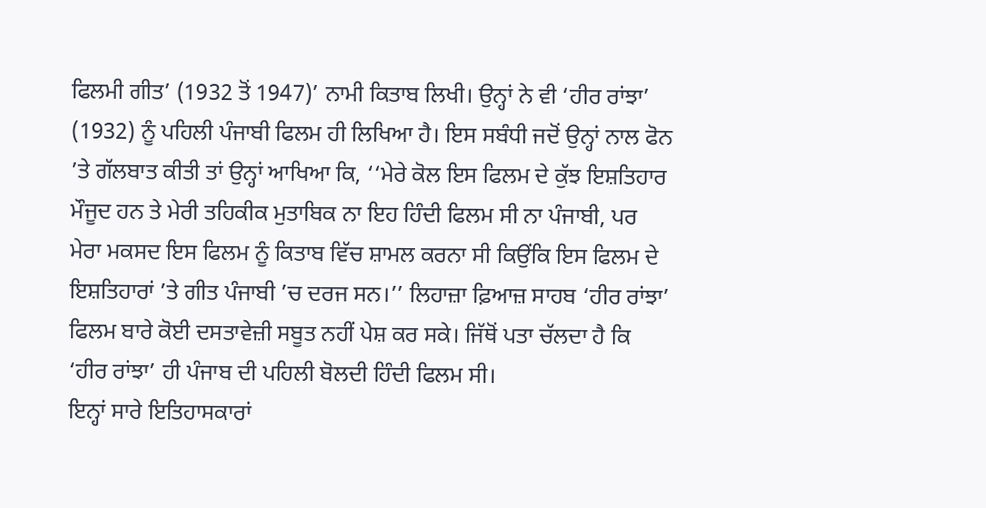ਫਿਲਮੀ ਗੀਤ’ (1932 ਤੋਂ 1947)’ ਨਾਮੀ ਕਿਤਾਬ ਲਿਖੀ। ਉਨ੍ਹਾਂ ਨੇ ਵੀ ‘ਹੀਰ ਰਾਂਝਾ’ (1932) ਨੂੰ ਪਹਿਲੀ ਪੰਜਾਬੀ ਫਿਲਮ ਹੀ ਲਿਖਿਆ ਹੈ। ਇਸ ਸਬੰਧੀ ਜਦੋਂ ਉਨ੍ਹਾਂ ਨਾਲ ਫੋਨ ’ਤੇ ਗੱਲਬਾਤ ਕੀਤੀ ਤਾਂ ਉਨ੍ਹਾਂ ਆਖਿਆ ਕਿ, ‘‘ਮੇਰੇ ਕੋਲ ਇਸ ਫਿਲਮ ਦੇ ਕੁੱਝ ਇਸ਼ਤਿਹਾਰ ਮੌਜੂਦ ਹਨ ਤੇ ਮੇਰੀ ਤਹਿਕੀਕ ਮੁਤਾਬਿਕ ਨਾ ਇਹ ਹਿੰਦੀ ਫਿਲਮ ਸੀ ਨਾ ਪੰਜਾਬੀ, ਪਰ ਮੇਰਾ ਮਕਸਦ ਇਸ ਫਿਲਮ ਨੂੰ ਕਿਤਾਬ ਵਿੱਚ ਸ਼ਾਮਲ ਕਰਨਾ ਸੀ ਕਿਉਂਕਿ ਇਸ ਫਿਲਮ ਦੇ ਇਸ਼ਤਿਹਾਰਾਂ ’ਤੇ ਗੀਤ ਪੰਜਾਬੀ ’ਚ ਦਰਜ ਸਨ।’’ ਲਿਹਾਜ਼ਾ ਫ਼ਿਆਜ਼ ਸਾਹਬ ‘ਹੀਰ ਰਾਂਝਾ’ ਫਿਲਮ ਬਾਰੇ ਕੋਈ ਦਸਤਾਵੇਜ਼ੀ ਸਬੂਤ ਨਹੀਂ ਪੇਸ਼ ਕਰ ਸਕੇ। ਜਿੱਥੋਂ ਪਤਾ ਚੱਲਦਾ ਹੈ ਕਿ ‘ਹੀਰ ਰਾਂਝਾ’ ਹੀ ਪੰਜਾਬ ਦੀ ਪਹਿਲੀ ਬੋਲਦੀ ਹਿੰਦੀ ਫਿਲਮ ਸੀ।
ਇਨ੍ਹਾਂ ਸਾਰੇ ਇਤਿਹਾਸਕਾਰਾਂ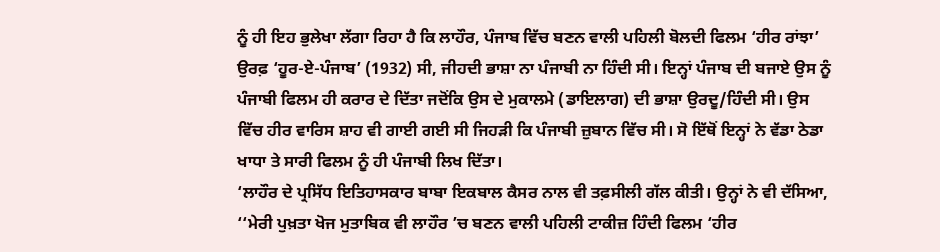ਨੂੰ ਹੀ ਇਹ ਭੁਲੇਖਾ ਲੱਗਾ ਰਿਹਾ ਹੈ ਕਿ ਲਾਹੌਰ, ਪੰਜਾਬ ਵਿੱਚ ਬਣਨ ਵਾਲੀ ਪਹਿਲੀ ਬੋਲਦੀ ਫਿਲਮ ‘ਹੀਰ ਰਾਂਝਾ’ ਉਰਫ਼ ‘ਹੂਰ-ਏ-ਪੰਜਾਬ’ (1932) ਸੀ, ਜੀਹਦੀ ਭਾਸ਼ਾ ਨਾ ਪੰਜਾਬੀ ਨਾ ਹਿੰਦੀ ਸੀ। ਇਨ੍ਹਾਂ ਪੰਜਾਬ ਦੀ ਬਜਾਏ ਉਸ ਨੂੰ ਪੰਜਾਬੀ ਫਿਲਮ ਹੀ ਕਰਾਰ ਦੇ ਦਿੱਤਾ ਜਦੋਂਕਿ ਉਸ ਦੇ ਮੁਕਾਲਮੇ (ਡਾਇਲਾਗ) ਦੀ ਭਾਸ਼ਾ ਉਰਦੂ/ਹਿੰਦੀ ਸੀ। ਉਸ ਵਿੱਚ ਹੀਰ ਵਾਰਿਸ ਸ਼ਾਹ ਵੀ ਗਾਈ ਗਈ ਸੀ ਜਿਹੜੀ ਕਿ ਪੰਜਾਬੀ ਜ਼ੁਬਾਨ ਵਿੱਚ ਸੀ। ਸੋ ਇੱਥੋਂ ਇਨ੍ਹਾਂ ਨੇ ਵੱਡਾ ਠੇਡਾ ਖਾਧਾ ਤੇ ਸਾਰੀ ਫਿਲਮ ਨੂੰ ਹੀ ਪੰਜਾਬੀ ਲਿਖ ਦਿੱਤਾ।
‘ਲਾਹੌਰ ਦੇ ਪ੍ਰਸਿੱਧ ਇਤਿਹਾਸਕਾਰ ਬਾਬਾ ਇਕਬਾਲ ਕੈਸਰ ਨਾਲ ਵੀ ਤਫ਼ਸੀਲੀ ਗੱਲ ਕੀਤੀ। ਉਨ੍ਹਾਂ ਨੇ ਵੀ ਦੱਸਿਆ, ‘‘ਮੇਰੀ ਪੁਖ਼ਤਾ ਖੋਜ ਮੁਤਾਬਿਕ ਵੀ ਲਾਹੌਰ ’ਚ ਬਣਨ ਵਾਲੀ ਪਹਿਲੀ ਟਾਕੀਜ਼ ਹਿੰਦੀ ਫਿਲਮ ‘ਹੀਰ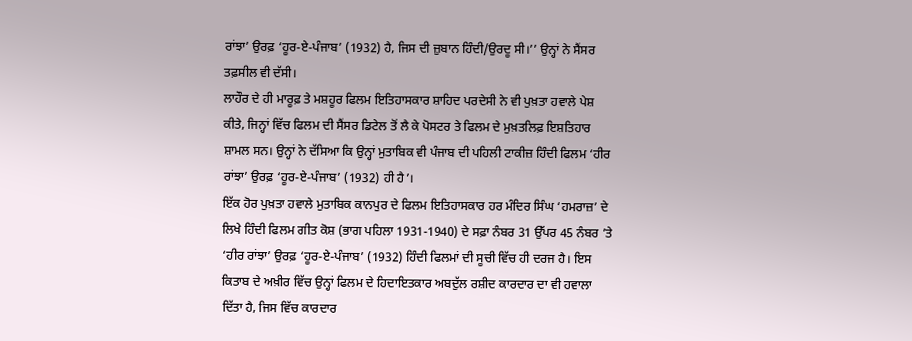ਰਾਂਝਾ’ ਉਰਫ਼ ‘ਹੂਰ-ਏ-ਪੰਜਾਬ’ (1932) ਹੈ, ਜਿਸ ਦੀ ਜ਼ੁਬਾਨ ਹਿੰਦੀ/ਉਰਦੂ ਸੀ।’’ ਉਨ੍ਹਾਂ ਨੇ ਸੈਂਸਰ ਤਫ਼ਸੀਲ ਵੀ ਦੱਸੀ।
ਲਾਹੌਰ ਦੇ ਹੀ ਮਾਰੂਫ਼ ਤੇ ਮਸ਼ਹੂਰ ਫਿਲਮ ਇਤਿਹਾਸਕਾਰ ਸ਼ਾਹਿਦ ਪਰਦੇਸੀ ਨੇ ਵੀ ਪੁਖ਼ਤਾ ਹਵਾਲੇ ਪੇਸ਼ ਕੀਤੇ, ਜਿਨ੍ਹਾਂ ਵਿੱਚ ਫਿਲਮ ਦੀ ਸੈਂਸਰ ਡਿਟੇਲ ਤੋਂ ਲੈ ਕੇ ਪੋਸਟਰ ਤੇ ਫਿਲਮ ਦੇ ਮੁਖ਼ਤਲਿਫ਼ ਇਸ਼ਤਿਹਾਰ ਸ਼ਾਮਲ ਸਨ। ਉਨ੍ਹਾਂ ਨੇ ਦੱਸਿਆ ਕਿ ਉਨ੍ਹਾਂ ਮੁਤਾਬਿਕ ਵੀ ਪੰਜਾਬ ਦੀ ਪਹਿਲੀ ਟਾਕੀਜ਼ ਹਿੰਦੀ ਫਿਲਮ ‘ਹੀਰ ਰਾਂਝਾ’ ਉਰਫ਼ ‘ਹੂਰ-ਏ-ਪੰਜਾਬ’ (1932) ਹੀ ਹੈ’।
ਇੱਕ ਹੋਰ ਪੁਖ਼ਤਾ ਹਵਾਲੇ ਮੁਤਾਬਿਕ ਕਾਨਪੁਰ ਦੇ ਫਿਲਮ ਇਤਿਹਾਸਕਾਰ ਹਰ ਮੰਦਿਰ ਸਿੰਘ ‘ਹਮਰਾਜ਼’ ਦੇ ਲਿਖੇ ਹਿੰਦੀ ਫਿਲਮ ਗੀਤ ਕੋਸ਼ (ਭਾਗ ਪਹਿਲਾ 1931-1940) ਦੇ ਸਫ਼ਾ ਨੰਬਰ 31 ਉੱਪਰ 45 ਨੰਬਰ ’ਤੇ ‘ਹੀਰ ਰਾਂਝਾ’ ਉਰਫ਼ ‘ਹੂਰ-ਏ-ਪੰਜਾਬ’ (1932) ਹਿੰਦੀ ਫਿਲਮਾਂ ਦੀ ਸੂਚੀ ਵਿੱਚ ਹੀ ਦਰਜ ਹੈ। ਇਸ ਕਿਤਾਬ ਦੇ ਅਖ਼ੀਰ ਵਿੱਚ ਉਨ੍ਹਾਂ ਫਿਲਮ ਦੇ ਹਿਦਾਇਤਕਾਰ ਅਬਦੁੱਲ ਰਸ਼ੀਦ ਕਾਰਦਾਰ ਦਾ ਵੀ ਹਵਾਲਾ ਦਿੱਤਾ ਹੈ, ਜਿਸ ਵਿੱਚ ਕਾਰਦਾਰ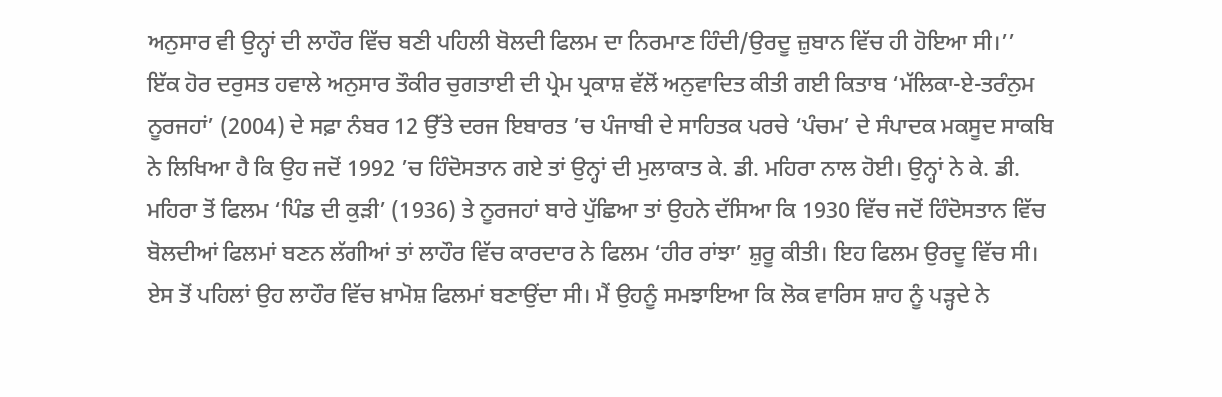ਅਨੁਸਾਰ ਵੀ ਉਨ੍ਹਾਂ ਦੀ ਲਾਹੌਰ ਵਿੱਚ ਬਣੀ ਪਹਿਲੀ ਬੋਲਦੀ ਫਿਲਮ ਦਾ ਨਿਰਮਾਣ ਹਿੰਦੀ/ਉਰਦੂ ਜ਼ੁਬਾਨ ਵਿੱਚ ਹੀ ਹੋਇਆ ਸੀ।’’
ਇੱਕ ਹੋਰ ਦਰੁਸਤ ਹਵਾਲੇ ਅਨੁਸਾਰ ਤੌਕੀਰ ਚੁਗਤਾਈ ਦੀ ਪ੍ਰੇਮ ਪ੍ਰਕਾਸ਼ ਵੱਲੋਂ ਅਨੁਵਾਦਿਤ ਕੀਤੀ ਗਈ ਕਿਤਾਬ ‘ਮੱਲਿਕਾ-ਏ-ਤਰੰਨੁਮ ਨੂਰਜਹਾਂ’ (2004) ਦੇ ਸਫ਼ਾ ਨੰਬਰ 12 ਉੱਤੇ ਦਰਜ ਇਬਾਰਤ ’ਚ ਪੰਜਾਬੀ ਦੇ ਸਾਹਿਤਕ ਪਰਚੇ ‘ਪੰਚਮ’ ਦੇ ਸੰਪਾਦਕ ਮਕਸੂਦ ਸਾਕਬਿ ਨੇ ਲਿਖਿਆ ਹੈ ਕਿ ਉਹ ਜਦੋਂ 1992 ’ਚ ਹਿੰਦੋਸਤਾਨ ਗਏ ਤਾਂ ਉਨ੍ਹਾਂ ਦੀ ਮੁਲਾਕਾਤ ਕੇ. ਡੀ. ਮਹਿਰਾ ਨਾਲ ਹੋਈ। ਉਨ੍ਹਾਂ ਨੇ ਕੇ. ਡੀ. ਮਹਿਰਾ ਤੋਂ ਫਿਲਮ ‘ਪਿੰਡ ਦੀ ਕੁੜੀ’ (1936) ਤੇ ਨੂਰਜਹਾਂ ਬਾਰੇ ਪੁੱਛਿਆ ਤਾਂ ਉਹਨੇ ਦੱਸਿਆ ਕਿ 1930 ਵਿੱਚ ਜਦੋਂ ਹਿੰਦੋਸਤਾਨ ਵਿੱਚ ਬੋਲਦੀਆਂ ਫਿਲਮਾਂ ਬਣਨ ਲੱਗੀਆਂ ਤਾਂ ਲਾਹੌਰ ਵਿੱਚ ਕਾਰਦਾਰ ਨੇ ਫਿਲਮ ‘ਹੀਰ ਰਾਂਝਾ’ ਸ਼ੁਰੂ ਕੀਤੀ। ਇਹ ਫਿਲਮ ਉਰਦੂ ਵਿੱਚ ਸੀ। ਏਸ ਤੋਂ ਪਹਿਲਾਂ ਉਹ ਲਾਹੌਰ ਵਿੱਚ ਖ਼ਾਮੋਸ਼ ਫਿਲਮਾਂ ਬਣਾਉਂਦਾ ਸੀ। ਮੈਂ ਉਹਨੂੰ ਸਮਝਾਇਆ ਕਿ ਲੋਕ ਵਾਰਿਸ ਸ਼ਾਹ ਨੂੰ ਪੜ੍ਹਦੇ ਨੇ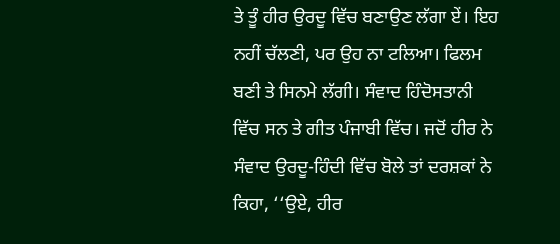ਤੇ ਤੂੰ ਹੀਰ ਉਰਦੂ ਵਿੱਚ ਬਣਾਉਣ ਲੱਗਾ ਏਂ। ਇਹ ਨਹੀਂ ਚੱਲਣੀ, ਪਰ ਉਹ ਨਾ ਟਲਿਆ। ਫਿਲਮ ਬਣੀ ਤੇ ਸਿਨਮੇ ਲੱਗੀ। ਸੰਵਾਦ ਹਿੰਦੋਸਤਾਨੀ ਵਿੱਚ ਸਨ ਤੇ ਗੀਤ ਪੰਜਾਬੀ ਵਿੱਚ। ਜਦੋਂ ਹੀਰ ਨੇ ਸੰਵਾਦ ਉਰਦੂ-ਹਿੰਦੀ ਵਿੱਚ ਬੋਲੇ ਤਾਂ ਦਰਸ਼ਕਾਂ ਨੇ ਕਿਹਾ, ‘‘ਉਏ, ਹੀਰ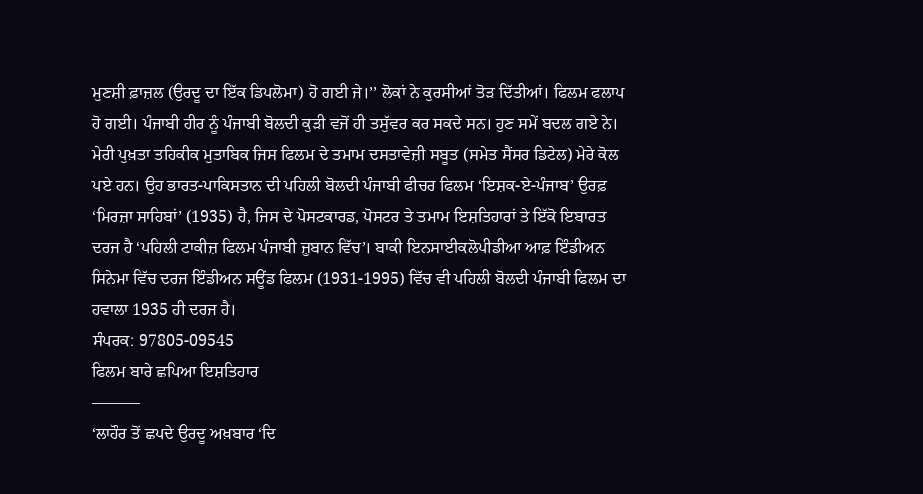ਮੁਣਸ਼ੀ ਫ਼ਾਜ਼ਲ (ਉਰਦੂ ਦਾ ਇੱਕ ਡਿਪਲੋਮਾ) ਹੋ ਗਈ ਜੇ।’’ ਲੋਕਾਂ ਨੇ ਕੁਰਸੀਆਂ ਤੋੜ ਦਿੱਤੀਆਂ। ਫਿਲਮ ਫਲਾਪ ਹੋ ਗਈ। ਪੰਜਾਬੀ ਹੀਰ ਨੂੰ ਪੰਜਾਬੀ ਬੋਲਦੀ ਕੁੜੀ ਵਜੋਂ ਹੀ ਤਸੁੱਵਰ ਕਰ ਸਕਦੇ ਸਨ। ਹੁਣ ਸਮੇਂ ਬਦਲ ਗਏ ਨੇ।
ਮੇਰੀ ਪੁਖ਼ਤਾ ਤਹਿਕੀਕ ਮੁਤਾਬਿਕ ਜਿਸ ਫਿਲਮ ਦੇ ਤਮਾਮ ਦਸਤਾਵੇਜ਼ੀ ਸਬੂਤ (ਸਮੇਤ ਸੈਂਸਰ ਡਿਟੇਲ) ਮੇਰੇ ਕੋਲ ਪਏ ਹਨ। ਉਹ ਭਾਰਤ-ਪਾਕਿਸਤਾਨ ਦੀ ਪਹਿਲੀ ਬੋਲਦੀ ਪੰਜਾਬੀ ਫੀਚਰ ਫਿਲਮ ‘ਇਸ਼ਕ-ਏ-ਪੰਜਾਬ’ ਉਰਫ਼ ‘ਮਿਰਜ਼ਾ ਸਾਹਿਬਾਂ’ (1935) ਹੈ, ਜਿਸ ਦੇ ਪੋਸਟਕਾਰਡ, ਪੋਸਟਰ ਤੇ ਤਮਾਮ ਇਸ਼ਤਿਹਾਰਾਂ ਤੇ ਇੱਕੋ ਇਬਾਰਤ ਦਰਜ ਹੈ ‘ਪਹਿਲੀ ਟਾਕੀਜ਼ ਫਿਲਮ ਪੰਜਾਬੀ ਜ਼ੁਬਾਨ ਵਿੱਚ’। ਬਾਕੀ ਇਨਸਾਈਕਲੋਪੀਡੀਆ ਆਫ਼ ਇੰਡੀਅਨ ਸਿਨੇਮਾ ਵਿੱਚ ਦਰਜ ਇੰਡੀਅਨ ਸਊਂਡ ਫਿਲਮ (1931-1995) ਵਿੱਚ ਵੀ ਪਹਿਲੀ ਬੋਲਦੀ ਪੰਜਾਬੀ ਫਿਲਮ ਦਾ ਹਵਾਲਾ 1935 ਹੀ ਦਰਜ ਹੈ।
ਸੰਪਰਕ: 97805-09545
ਫਿਲਮ ਬਾਰੇ ਛਪਿਆ ਇਸ਼ਤਿਹਾਰ
———
‘ਲਾਹੌਰ ਤੋਂ ਛਪਦੇ ਉਰਦੂ ਅਖ਼ਬਾਰ ‘ਦਿ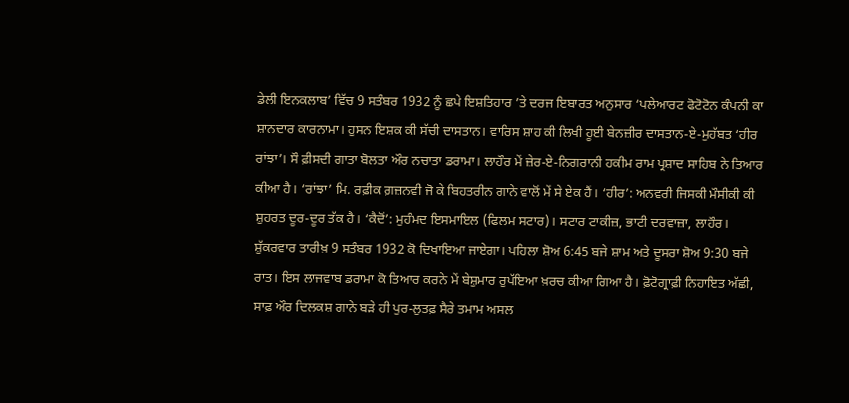ਡੇਲੀ ਇਨਕਲਾਬ’ ਵਿੱਚ 9 ਸਤੰਬਰ 1932 ਨੂੰ ਛਪੇ ਇਸ਼ਤਿਹਾਰ ’ਤੇ ਦਰਜ ਇਬਾਰਤ ਅਨੁਸਾਰ ‘ਪਲੇਆਰਟ ਫੋਟੋਟੋਨ ਕੰਪਨੀ ਕਾ ਸ਼ਾਨਦਾਰ ਕਾਰਨਾਮਾ। ਹੁਸਨ ਇਸ਼ਕ ਕੀ ਸੱਚੀ ਦਾਸਤਾਨ। ਵਾਰਿਸ ਸ਼ਾਹ ਕੀ ਲਿਖੀ ਹੂਈ ਬੇਨਜ਼ੀਰ ਦਾਸਤਾਨ-ਏ-ਮੁਹੱਬਤ ‘ਹੀਰ ਰਾਂਝਾ’। ਸੌ ਫ਼ੀਸਦੀ ਗਾਤਾ ਬੋਲਤਾ ਔਰ ਨਚਾਤਾ ਡਰਾਮਾ। ਲਾਹੌਰ ਮੇਂ ਜ਼ੇਰ-ਏ-ਨਿਗਰਾਨੀ ਹਕੀਮ ਰਾਮ ਪ੍ਰਸ਼ਾਦ ਸਾਹਿਬ ਨੇ ਤਿਆਰ ਕੀਆ ਹੈ। ‘ਰਾਂਝਾ’ ਮਿ. ਰਫ਼ੀਕ ਗ਼ਜ਼ਨਵੀ ਜੋ ਕੇ ਬਿਹਤਰੀਨ ਗਾਨੇ ਵਾਲੋਂ ਮੇਂ ਸੇ ਏਕ ਹੈਂ। ‘ਹੀਰ’: ਅਨਵਰੀ ਜਿਸਕੀ ਮੌਸੀਕੀ ਕੀ ਸ਼ੁਹਰਤ ਦੂਰ-ਦੂਰ ਤੱਕ ਹੈ। ‘ਕੈਦੋਂ’: ਮੁਹੰਮਦ ਇਸਮਾਇਲ (ਫਿਲਮ ਸਟਾਰ)। ਸਟਾਰ ਟਾਕੀਜ਼, ਭਾਟੀ ਦਰਵਾਜ਼ਾ, ਲਾਹੌਰ। ਸ਼ੁੱਕਰਵਾਰ ਤਾਰੀਖ਼ 9 ਸਤੰਬਰ 1932 ਕੋ ਦਿਖਾਇਆ ਜਾਏਗਾ। ਪਹਿਲਾ ਸ਼ੋਅ 6:45 ਬਜੇ ਸ਼ਾਮ ਅਤੇ ਦੂਸਰਾ ਸ਼ੋਅ 9:30 ਬਜੇ ਰਾਤ। ਇਸ ਲਾਜਵਾਬ ਡਰਾਮਾ ਕੋ ਤਿਆਰ ਕਰਨੇ ਮੇਂ ਬੇਸ਼ੁਮਾਰ ਰੁਪੱਇਆ ਖ਼ਰਚ ਕੀਆ ਗਿਆ ਹੈ। ਫ਼ੋਟੋਗ੍ਰਾਫ਼ੀ ਨਿਹਾਇਤ ਅੱਛੀ, ਸਾਫ਼ ਔਰ ਦਿਲਕਸ਼ ਗਾਨੇ ਬੜੇ ਹੀ ਪੁਰ-ਲੁਤਫ਼ ਸੈਰੇ ਤਮਾਮ ਅਸਲ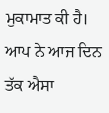ਮੁਕਾਮਾਤ ਕੀ ਹੈ। ਆਪ ਨੇ ਆਜ ਦਿਨ ਤੱਕ ਐਸਾ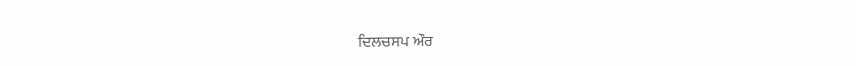ਦਿਲਚਸਪ ਔਰ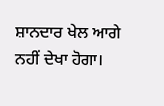ਸ਼ਾਨਦਾਰ ਖੇਲ ਆਗੇ ਨਹੀਂ ਦੇਖਾ ਹੋਗਾ।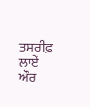ਤਸਰੀਫ਼ ਲਾਏਂ ਔਰ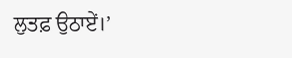ਲੁਤਫ਼ ਉਠਾਏਂ।’